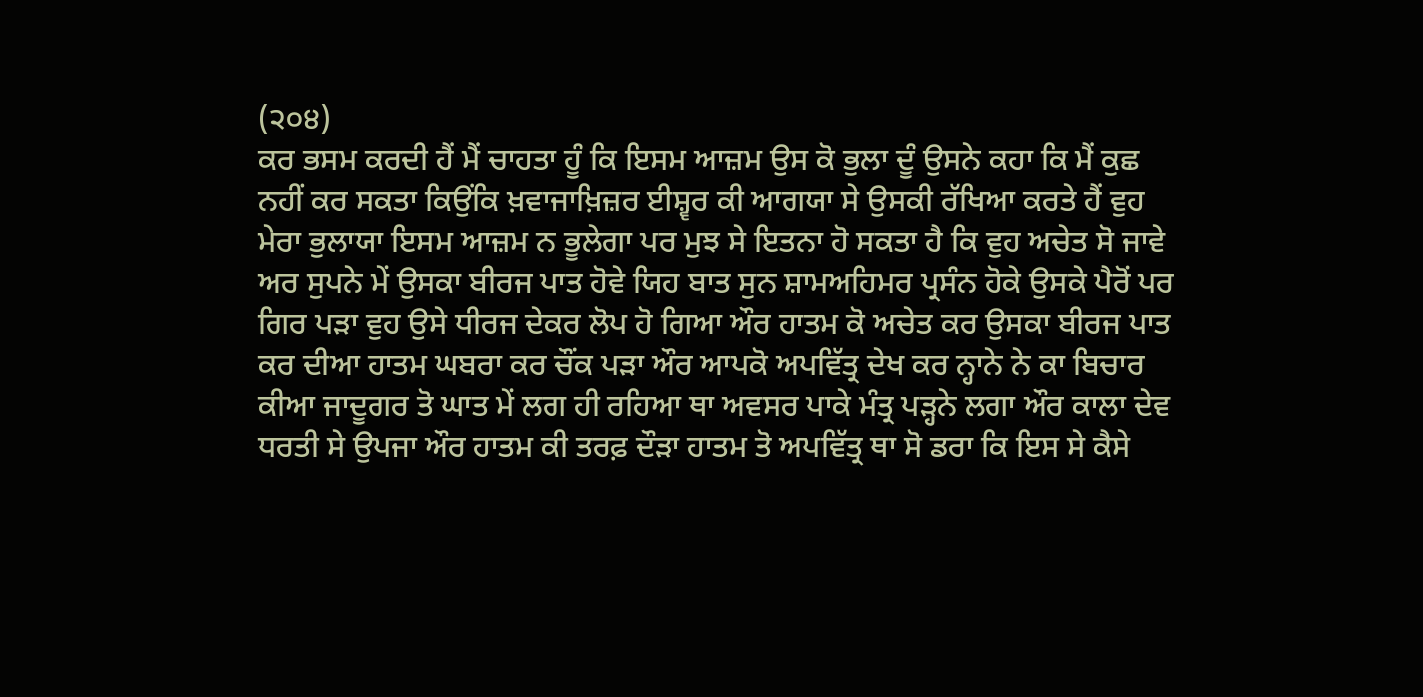(੨੦੪)
ਕਰ ਭਸਮ ਕਰਦੀ ਹੈਂ ਮੈਂ ਚਾਹਤਾ ਹੂੰ ਕਿ ਇਸਮ ਆਜ਼ਮ ਉਸ ਕੋ ਭੁਲਾ ਦੂੰ ਉਸਨੇ ਕਹਾ ਕਿ ਮੈਂ ਕੁਛ ਨਹੀਂ ਕਰ ਸਕਤਾ ਕਿਉਂਕਿ ਖ਼ਵਾਜਾਖ਼ਿਜ਼ਰ ਈਸ਼੍ਵਰ ਕੀ ਆਗਯਾ ਸੇ ਉਸਕੀ ਰੱਖਿਆ ਕਰਤੇ ਹੈਂ ਵੁਹ ਮੇਰਾ ਭੁਲਾਯਾ ਇਸਮ ਆਜ਼ਮ ਨ ਭੂਲੇਗਾ ਪਰ ਮੁਝ ਸੇ ਇਤਨਾ ਹੋ ਸਕਤਾ ਹੈ ਕਿ ਵੁਹ ਅਚੇਤ ਸੋ ਜਾਵੇ ਅਰ ਸੁਪਨੇ ਮੇਂ ਉਸਕਾ ਬੀਰਜ ਪਾਤ ਹੋਵੇ ਯਿਹ ਬਾਤ ਸੁਨ ਸ਼ਾਮਅਹਿਮਰ ਪ੍ਰਸੰਨ ਹੋਕੇ ਉਸਕੇ ਪੈਰੋਂ ਪਰ ਗਿਰ ਪੜਾ ਵੁਹ ਉਸੇ ਧੀਰਜ ਦੇਕਰ ਲੋਪ ਹੋ ਗਿਆ ਔਰ ਹਾਤਮ ਕੋ ਅਚੇਤ ਕਰ ਉਸਕਾ ਬੀਰਜ ਪਾਤ ਕਰ ਦੀਆ ਹਾਤਮ ਘਬਰਾ ਕਰ ਚੌਂਕ ਪੜਾ ਔਰ ਆਪਕੋ ਅਪਵਿੱਤ੍ਰ ਦੇਖ ਕਰ ਨ੍ਹਾਨੇ ਨੇ ਕਾ ਬਿਚਾਰ ਕੀਆ ਜਾਦੂਗਰ ਤੋ ਘਾਤ ਮੇਂ ਲਗ ਹੀ ਰਹਿਆ ਥਾ ਅਵਸਰ ਪਾਕੇ ਮੰਤ੍ਰ ਪੜ੍ਹਨੇ ਲਗਾ ਔਰ ਕਾਲਾ ਦੇਵ ਧਰਤੀ ਸੇ ਉਪਜਾ ਔਰ ਹਾਤਮ ਕੀ ਤਰਫ਼ ਦੌੜਾ ਹਾਤਮ ਤੋ ਅਪਵਿੱਤ੍ਰ ਥਾ ਸੋ ਡਰਾ ਕਿ ਇਸ ਸੇ ਕੈਸੇ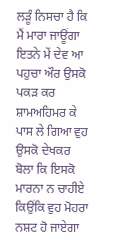ਲੜੂੰ ਨਿਸਚਾ ਹੈ ਕਿ ਮੈਂ ਮਾਰਾ ਜਾਊਂਗਾ ਇਤਨੇ ਮੇਂ ਦੇਵ ਆ ਪਹੁਚਾ ਔਰ ਉਸਕੋ ਪਕੜ ਕਰ ਸ਼ਾਮਅਹਿਮਰ ਕੇ ਪਾਸ ਲੇ ਗਿਆ ਵੁਹ ਉਸਕੋ ਦੇਖਕਰ ਬੋਲਾ ਕਿ ਇਸਕੋ ਮਾਰਨਾ ਨ ਚਾਹੀਏ ਕਿਉਂਕਿ ਵੁਹ ਮੋਹਰਾ ਨਸ਼ਟ ਹੋ ਜਾਏਗਾ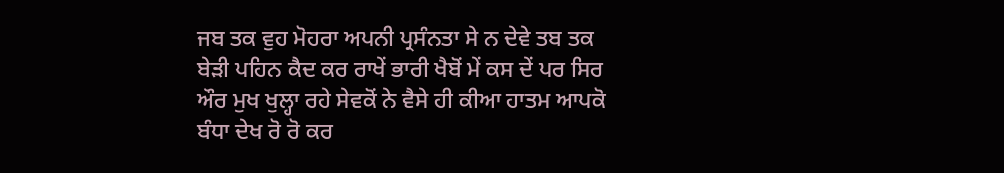ਜਬ ਤਕ ਵੁਹ ਮੋਹਰਾ ਅਪਨੀ ਪ੍ਰਸੰਨਤਾ ਸੇ ਨ ਦੇਵੇ ਤਬ ਤਕ ਬੇੜੀ ਪਹਿਨ ਕੈਦ ਕਰ ਰਾਖੇਂ ਭਾਰੀ ਖੈਬੋਂ ਮੇਂ ਕਸ ਦੇਂ ਪਰ ਸਿਰ ਔਰ ਮੁਖ ਖੁਲ੍ਹਾ ਰਹੇ ਸੇਵਕੋਂ ਨੇ ਵੈਸੇ ਹੀ ਕੀਆ ਹਾਤਮ ਆਪਕੋ ਬੰਧਾ ਦੇਖ ਰੋ ਰੋ ਕਰ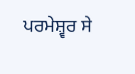ਪਰਮੇਸ਼੍ਵਰ ਸੇ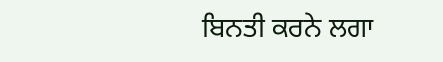ਬਿਨਤੀ ਕਰਨੇ ਲਗਾ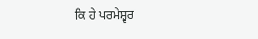ਕਿ ਹੇ ਪਰਮੇਸ਼੍ਵਰ